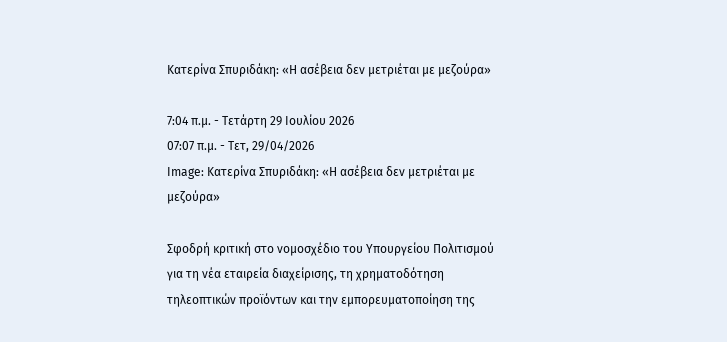Κατερίνα Σπυριδάκη: «Η ασέβεια δεν μετριέται με μεζούρα»

7:04 π.μ. - Τετάρτη 29 Ιουλίου 2026
07:07 π.μ. - Τετ, 29/04/2026
Image: Κατερίνα Σπυριδάκη: «Η ασέβεια δεν μετριέται με μεζούρα»

Σφοδρή κριτική στο νομοσχέδιο του Υπουργείου Πολιτισμού για τη νέα εταιρεία διαχείρισης, τη χρηματοδότηση τηλεοπτικών προϊόντων και την εμπορευματοποίηση της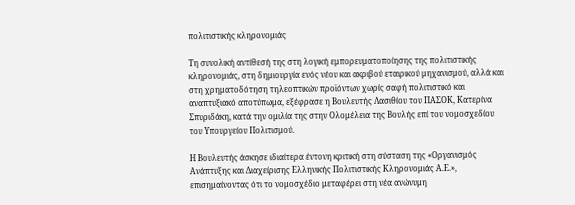πολιτιστικής κληρονομιάς

Τη συνολική αντίθεσή της στη λογική εμπορευματοποίησης της πολιτιστικής κληρονομιάς, στη δημιουργία ενός νέου και ακριβού εταιρικού μηχανισμού, αλλά και στη χρηματοδότηση τηλεοπτικών προϊόντων χωρίς σαφή πολιτιστικό και αναπτυξιακό αποτύπωμα, εξέφρασε η Βουλευτής Λασιθίου του ΠΑΣΟΚ, Κατερίνα Σπυριδάκη, κατά την ομιλία της στην Ολομέλεια της Βουλής επί του νομοσχεδίου του Υπουργείου Πολιτισμού.

Η Βουλευτής άσκησε ιδιαίτερα έντονη κριτική στη σύσταση της «Οργανισμός Ανάπτυξης και Διαχείρισης Ελληνικής Πολιτιστικής Κληρονομιάς Α.Ε.», επισημαίνοντας ότι το νομοσχέδιο μεταφέρει στη νέα ανώνυμη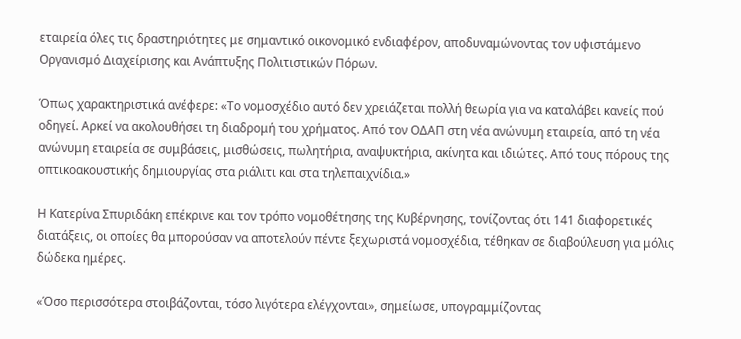εταιρεία όλες τις δραστηριότητες με σημαντικό οικονομικό ενδιαφέρον, αποδυναμώνοντας τον υφιστάμενο Οργανισμό Διαχείρισης και Ανάπτυξης Πολιτιστικών Πόρων.

Όπως χαρακτηριστικά ανέφερε: «Το νομοσχέδιο αυτό δεν χρειάζεται πολλή θεωρία για να καταλάβει κανείς πού οδηγεί. Αρκεί να ακολουθήσει τη διαδρομή του χρήματος. Από τον ΟΔΑΠ στη νέα ανώνυμη εταιρεία, από τη νέα ανώνυμη εταιρεία σε συμβάσεις, μισθώσεις, πωλητήρια, αναψυκτήρια, ακίνητα και ιδιώτες. Από τους πόρους της οπτικοακουστικής δημιουργίας στα ριάλιτι και στα τηλεπαιχνίδια.»

Η Κατερίνα Σπυριδάκη επέκρινε και τον τρόπο νομοθέτησης της Κυβέρνησης, τονίζοντας ότι 141 διαφορετικές διατάξεις, οι οποίες θα μπορούσαν να αποτελούν πέντε ξεχωριστά νομοσχέδια, τέθηκαν σε διαβούλευση για μόλις δώδεκα ημέρες.

«Όσο περισσότερα στοιβάζονται, τόσο λιγότερα ελέγχονται», σημείωσε, υπογραμμίζοντας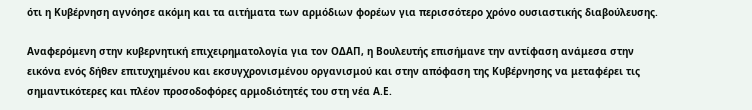ότι η Κυβέρνηση αγνόησε ακόμη και τα αιτήματα των αρμόδιων φορέων για περισσότερο χρόνο ουσιαστικής διαβούλευσης.

Αναφερόμενη στην κυβερνητική επιχειρηματολογία για τον ΟΔΑΠ, η Βουλευτής επισήμανε την αντίφαση ανάμεσα στην εικόνα ενός δήθεν επιτυχημένου και εκσυγχρονισμένου οργανισμού και στην απόφαση της Κυβέρνησης να μεταφέρει τις σημαντικότερες και πλέον προσοδοφόρες αρμοδιότητές του στη νέα Α.Ε.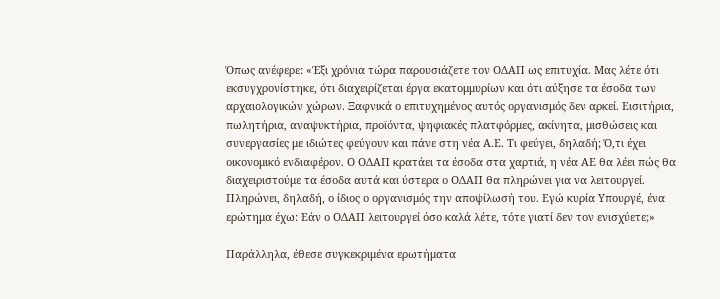Όπως ανέφερε: «Έξι χρόνια τώρα παρουσιάζετε τον ΟΔΑΠ ως επιτυχία. Μας λέτε ότι εκσυγχρονίστηκε, ότι διαχειρίζεται έργα εκατομμυρίων και ότι αύξησε τα έσοδα των αρχαιολογικών χώρων. Ξαφνικά ο επιτυχημένος αυτός οργανισμός δεν αρκεί. Εισιτήρια, πωλητήρια, αναψυκτήρια, προϊόντα, ψηφιακές πλατφόρμες, ακίνητα, μισθώσεις και συνεργασίες με ιδιώτες φεύγουν και πάνε στη νέα Α.Ε. Τι φεύγει, δηλαδή; Ό,τι έχει οικονομικό ενδιαφέρον. Ο ΟΔΑΠ κρατάει τα έσοδα στα χαρτιά, η νέα ΑΕ θα λέει πώς θα διαχειριστούμε τα έσοδα αυτά και ύστερα ο ΟΔΑΠ θα πληρώνει για να λειτουργεί. Πληρώνει, δηλαδή, ο ίδιος ο οργανισμός την αποψίλωσή του. Εγώ κυρία Υπουργέ, ένα ερώτημα έχω: Εάν ο ΟΔΑΠ λειτουργεί όσο καλά λέτε, τότε γιατί δεν τον ενισχύετε;»

Παράλληλα, έθεσε συγκεκριμένα ερωτήματα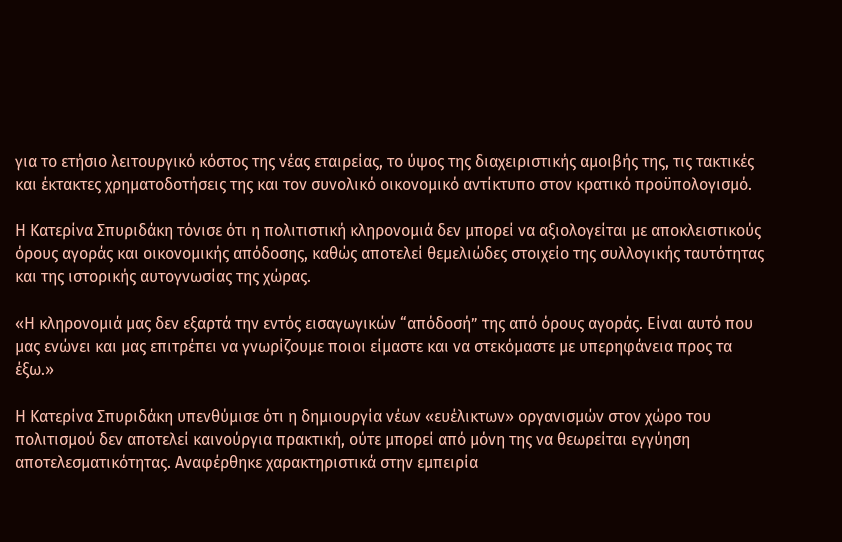για το ετήσιο λειτουργικό κόστος της νέας εταιρείας, το ύψος της διαχειριστικής αμοιβής της, τις τακτικές και έκτακτες χρηματοδοτήσεις της και τον συνολικό οικονομικό αντίκτυπο στον κρατικό προϋπολογισμό.

Η Κατερίνα Σπυριδάκη τόνισε ότι η πολιτιστική κληρονομιά δεν μπορεί να αξιολογείται με αποκλειστικούς όρους αγοράς και οικονομικής απόδοσης, καθώς αποτελεί θεμελιώδες στοιχείο της συλλογικής ταυτότητας και της ιστορικής αυτογνωσίας της χώρας.

«Η κληρονομιά μας δεν εξαρτά την εντός εισαγωγικών “απόδοσή” της από όρους αγοράς. Είναι αυτό που μας ενώνει και μας επιτρέπει να γνωρίζουμε ποιοι είμαστε και να στεκόμαστε με υπερηφάνεια προς τα έξω.»

Η Κατερίνα Σπυριδάκη υπενθύμισε ότι η δημιουργία νέων «ευέλικτων» οργανισμών στον χώρο του πολιτισμού δεν αποτελεί καινούργια πρακτική, ούτε μπορεί από μόνη της να θεωρείται εγγύηση αποτελεσματικότητας. Αναφέρθηκε χαρακτηριστικά στην εμπειρία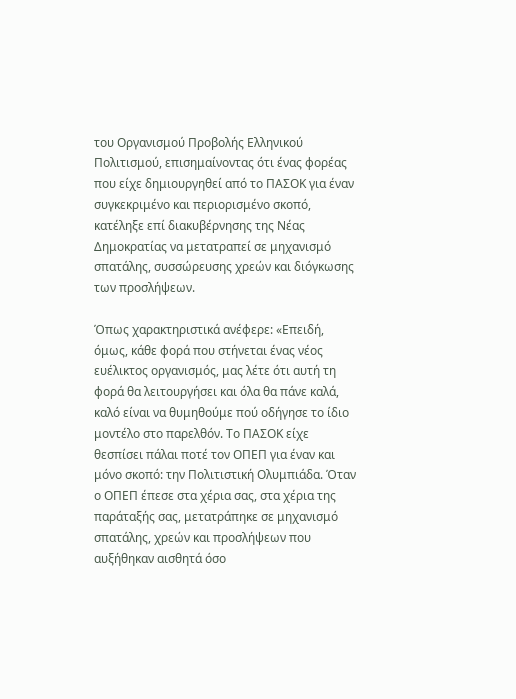του Οργανισμού Προβολής Ελληνικού Πολιτισμού, επισημαίνοντας ότι ένας φορέας που είχε δημιουργηθεί από το ΠΑΣΟΚ για έναν συγκεκριμένο και περιορισμένο σκοπό, κατέληξε επί διακυβέρνησης της Νέας Δημοκρατίας να μετατραπεί σε μηχανισμό σπατάλης, συσσώρευσης χρεών και διόγκωσης των προσλήψεων.

Όπως χαρακτηριστικά ανέφερε: «Επειδή, όμως, κάθε φορά που στήνεται ένας νέος ευέλικτος οργανισμός, μας λέτε ότι αυτή τη φορά θα λειτουργήσει και όλα θα πάνε καλά, καλό είναι να θυμηθούμε πού οδήγησε το ίδιο μοντέλο στο παρελθόν. Το ΠΑΣΟΚ είχε θεσπίσει πάλαι ποτέ τον ΟΠΕΠ για έναν και μόνο σκοπό: την Πολιτιστική Ολυμπιάδα. Όταν ο ΟΠΕΠ έπεσε στα χέρια σας, στα χέρια της παράταξής σας, μετατράπηκε σε μηχανισμό σπατάλης, χρεών και προσλήψεων που αυξήθηκαν αισθητά όσο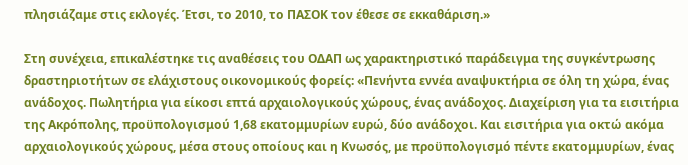πλησιάζαμε στις εκλογές. Έτσι, το 2010, το ΠΑΣΟΚ τον έθεσε σε εκκαθάριση.»

Στη συνέχεια, επικαλέστηκε τις αναθέσεις του ΟΔΑΠ ως χαρακτηριστικό παράδειγμα της συγκέντρωσης δραστηριοτήτων σε ελάχιστους οικονομικούς φορείς: «Πενήντα εννέα αναψυκτήρια σε όλη τη χώρα, ένας ανάδοχος. Πωλητήρια για είκοσι επτά αρχαιολογικούς χώρους, ένας ανάδοχος. Διαχείριση για τα εισιτήρια της Ακρόπολης, προϋπολογισμού 1,68 εκατομμυρίων ευρώ, δύο ανάδοχοι. Και εισιτήρια για οκτώ ακόμα αρχαιολογικούς χώρους, μέσα στους οποίους και η Κνωσός, με προϋπολογισμό πέντε εκατομμυρίων, ένας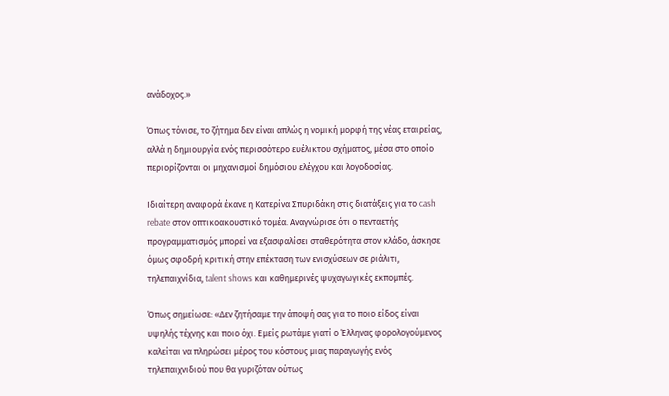ανάδοχος.»

Όπως τόνισε, το ζήτημα δεν είναι απλώς η νομική μορφή της νέας εταιρείας, αλλά η δημιουργία ενός περισσότερο ευέλικτου σχήματος, μέσα στο οποίο περιορίζονται οι μηχανισμοί δημόσιου ελέγχου και λογοδοσίας.

Ιδιαίτερη αναφορά έκανε η Κατερίνα Σπυριδάκη στις διατάξεις για το cash rebate στον οπτικοακουστικό τομέα. Αναγνώρισε ότι ο πενταετής προγραμματισμός μπορεί να εξασφαλίσει σταθερότητα στον κλάδο, άσκησε όμως σφοδρή κριτική στην επέκταση των ενισχύσεων σε ριάλιτι, τηλεπαιχνίδια, talent shows και καθημερινές ψυχαγωγικές εκπομπές.

Όπως σημείωσε: «Δεν ζητήσαμε την άποψή σας για το ποιο είδος είναι υψηλής τέχνης και ποιο όχι. Εμείς ρωτάμε γιατί ο Έλληνας φορολογούμενος καλείται να πληρώσει μέρος του κόστους μιας παραγωγής ενός τηλεπαιχνιδιού που θα γυριζόταν ούτως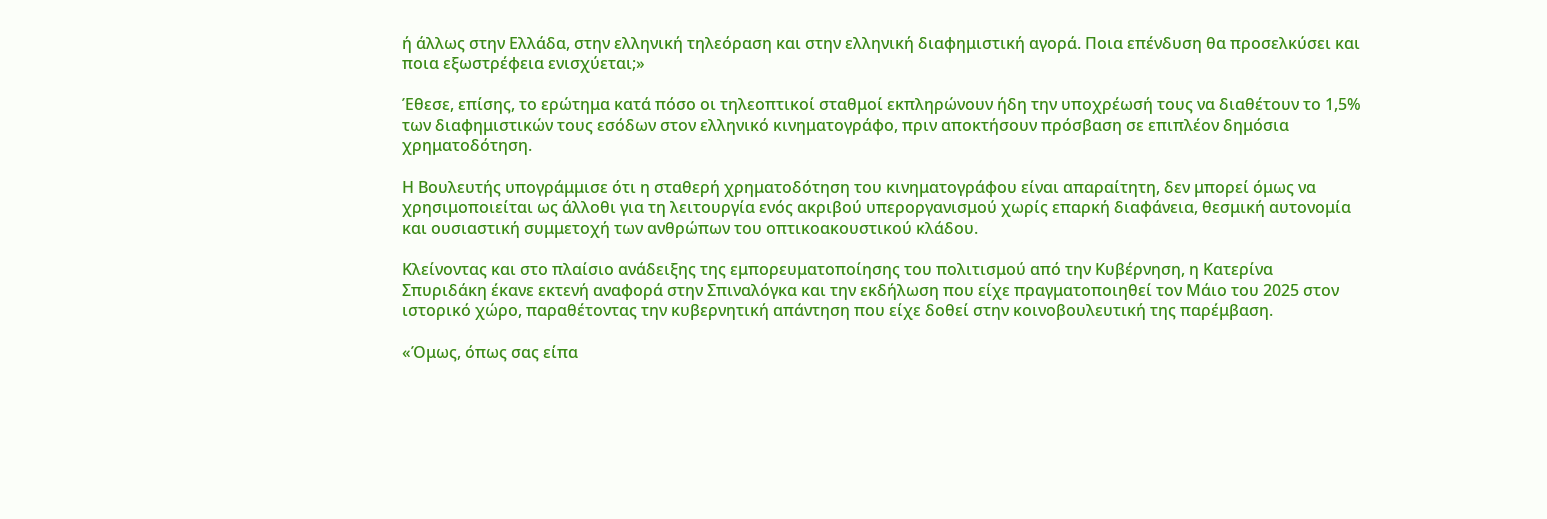ή άλλως στην Ελλάδα, στην ελληνική τηλεόραση και στην ελληνική διαφημιστική αγορά. Ποια επένδυση θα προσελκύσει και ποια εξωστρέφεια ενισχύεται;»

Έθεσε, επίσης, το ερώτημα κατά πόσο οι τηλεοπτικοί σταθμοί εκπληρώνουν ήδη την υποχρέωσή τους να διαθέτουν το 1,5% των διαφημιστικών τους εσόδων στον ελληνικό κινηματογράφο, πριν αποκτήσουν πρόσβαση σε επιπλέον δημόσια χρηματοδότηση.

Η Βουλευτής υπογράμμισε ότι η σταθερή χρηματοδότηση του κινηματογράφου είναι απαραίτητη, δεν μπορεί όμως να χρησιμοποιείται ως άλλοθι για τη λειτουργία ενός ακριβού υπεροργανισμού χωρίς επαρκή διαφάνεια, θεσμική αυτονομία και ουσιαστική συμμετοχή των ανθρώπων του οπτικοακουστικού κλάδου.

Κλείνοντας και στο πλαίσιο ανάδειξης της εμπορευματοποίησης του πολιτισμού από την Κυβέρνηση, η Κατερίνα Σπυριδάκη έκανε εκτενή αναφορά στην Σπιναλόγκα και την εκδήλωση που είχε πραγματοποιηθεί τον Μάιο του 2025 στον ιστορικό χώρο, παραθέτοντας την κυβερνητική απάντηση που είχε δοθεί στην κοινοβουλευτική της παρέμβαση.

«Όμως, όπως σας είπα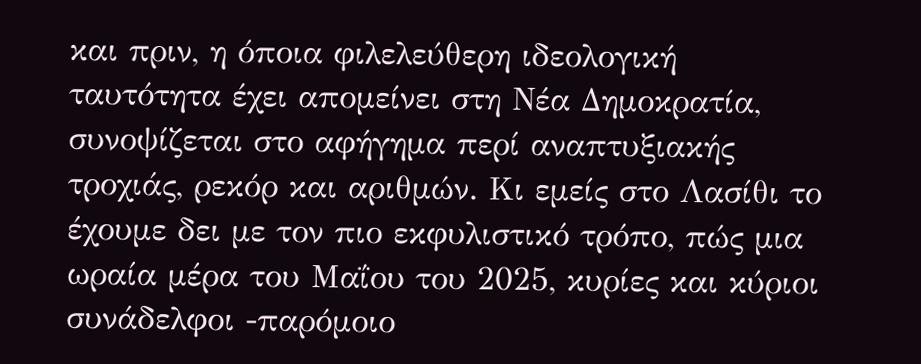και πριν, η όποια φιλελεύθερη ιδεολογική ταυτότητα έχει απομείνει στη Νέα Δημοκρατία, συνοψίζεται στο αφήγημα περί αναπτυξιακής τροχιάς, ρεκόρ και αριθμών. Κι εμείς στο Λασίθι το έχουμε δει με τον πιο εκφυλιστικό τρόπο, πώς μια ωραία μέρα του Μαΐου του 2025, κυρίες και κύριοι συνάδελφοι -παρόμοιο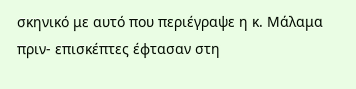σκηνικό με αυτό που περιέγραψε η κ. Μάλαμα πριν- επισκέπτες έφτασαν στη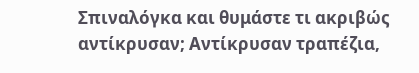Σπιναλόγκα και θυμάστε τι ακριβώς αντίκρυσαν; Αντίκρυσαν τραπέζια,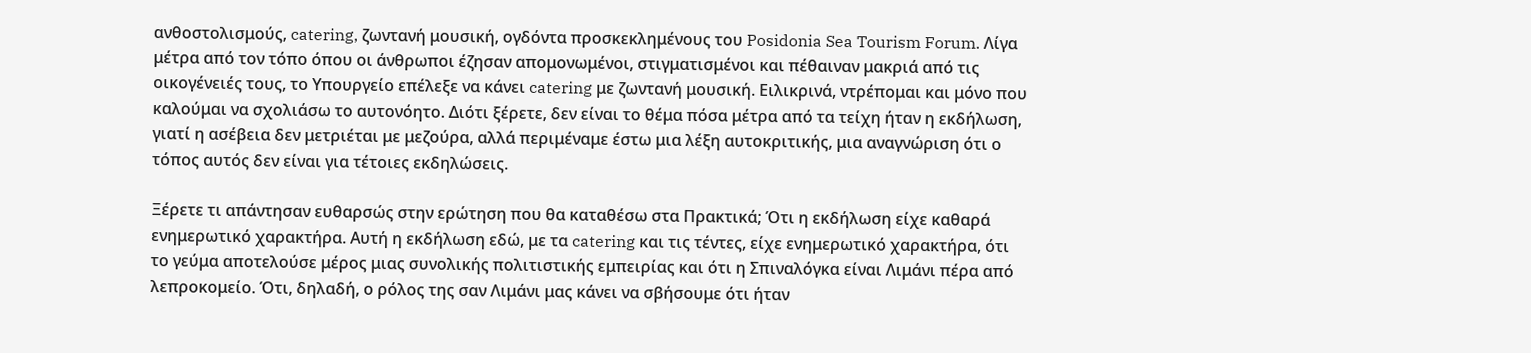ανθοστολισμούς, catering, ζωντανή μουσική, ογδόντα προσκεκλημένους του Posidonia Sea Tourism Forum. Λίγα μέτρα από τον τόπο όπου οι άνθρωποι έζησαν απομονωμένοι, στιγματισμένοι και πέθαιναν μακριά από τις οικογένειές τους, το Υπουργείο επέλεξε να κάνει catering με ζωντανή μουσική. Ειλικρινά, ντρέπομαι και μόνο που καλούμαι να σχολιάσω το αυτονόητο. Διότι ξέρετε, δεν είναι το θέμα πόσα μέτρα από τα τείχη ήταν η εκδήλωση, γιατί η ασέβεια δεν μετριέται με μεζούρα, αλλά περιμέναμε έστω μια λέξη αυτοκριτικής, μια αναγνώριση ότι ο τόπος αυτός δεν είναι για τέτοιες εκδηλώσεις.

Ξέρετε τι απάντησαν ευθαρσώς στην ερώτηση που θα καταθέσω στα Πρακτικά; Ότι η εκδήλωση είχε καθαρά ενημερωτικό χαρακτήρα. Αυτή η εκδήλωση εδώ, με τα catering και τις τέντες, είχε ενημερωτικό χαρακτήρα, ότι το γεύμα αποτελούσε μέρος μιας συνολικής πολιτιστικής εμπειρίας και ότι η Σπιναλόγκα είναι Λιμάνι πέρα από λεπροκομείο. Ότι, δηλαδή, ο ρόλος της σαν Λιμάνι μας κάνει να σβήσουμε ότι ήταν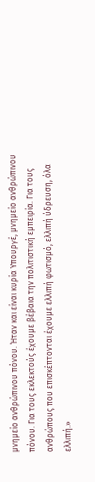μνημείο ανθρώπινου πόνου. Ήταν και είναι κυρία Υπουργέ, μνημείο ανθρώπινου πόνου. Για τους εκλεκτούς έχουμε βέβαια την πολιτιστική εμπειρία. Για τους ανθρώπους που επισκέπτονται έχουμε ελλιπή φωτισμό, ελλιπή ύδρευση, όλα ελλιπή.»